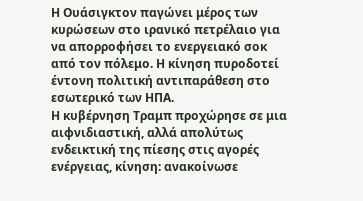Η Ουάσιγκτον παγώνει μέρος των κυρώσεων στο ιρανικό πετρέλαιο για να απορροφήσει το ενεργειακό σοκ από τον πόλεμο. Η κίνηση πυροδοτεί έντονη πολιτική αντιπαράθεση στο εσωτερικό των ΗΠΑ.
Η κυβέρνηση Τραμπ προχώρησε σε μια αιφνιδιαστική, αλλά απολύτως ενδεικτική της πίεσης στις αγορές ενέργειας, κίνηση: ανακοίνωσε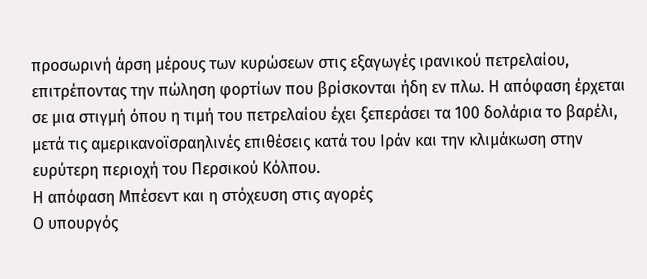προσωρινή άρση μέρους των κυρώσεων στις εξαγωγές ιρανικού πετρελαίου, επιτρέποντας την πώληση φορτίων που βρίσκονται ήδη εν πλω. Η απόφαση έρχεται σε μια στιγμή όπου η τιμή του πετρελαίου έχει ξεπεράσει τα 100 δολάρια το βαρέλι, μετά τις αμερικανοϊσραηλινές επιθέσεις κατά του Ιράν και την κλιμάκωση στην ευρύτερη περιοχή του Περσικού Κόλπου.
Η απόφαση Μπέσεντ και η στόχευση στις αγορές
Ο υπουργός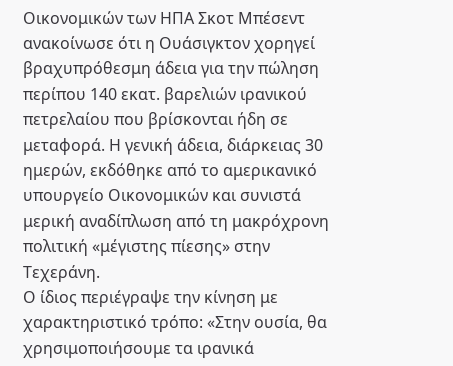Οικονομικών των ΗΠΑ Σκοτ Μπέσεντ ανακοίνωσε ότι η Ουάσιγκτον χορηγεί βραχυπρόθεσμη άδεια για την πώληση περίπου 140 εκατ. βαρελιών ιρανικού πετρελαίου που βρίσκονται ήδη σε μεταφορά. Η γενική άδεια, διάρκειας 30 ημερών, εκδόθηκε από το αμερικανικό υπουργείο Οικονομικών και συνιστά μερική αναδίπλωση από τη μακρόχρονη πολιτική «μέγιστης πίεσης» στην Τεχεράνη.
Ο ίδιος περιέγραψε την κίνηση με χαρακτηριστικό τρόπο: «Στην ουσία, θα χρησιμοποιήσουμε τα ιρανικά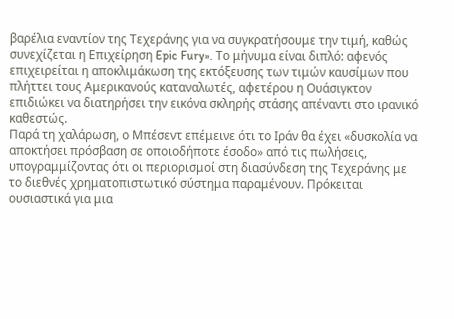βαρέλια εναντίον της Τεχεράνης για να συγκρατήσουμε την τιμή, καθώς συνεχίζεται η Επιχείρηση Epic Fury». Το μήνυμα είναι διπλό: αφενός επιχειρείται η αποκλιμάκωση της εκτόξευσης των τιμών καυσίμων που πλήττει τους Αμερικανούς καταναλωτές, αφετέρου η Ουάσιγκτον επιδιώκει να διατηρήσει την εικόνα σκληρής στάσης απέναντι στο ιρανικό καθεστώς.
Παρά τη χαλάρωση, ο Μπέσεντ επέμεινε ότι το Ιράν θα έχει «δυσκολία να αποκτήσει πρόσβαση σε οποιοδήποτε έσοδο» από τις πωλήσεις, υπογραμμίζοντας ότι οι περιορισμοί στη διασύνδεση της Τεχεράνης με το διεθνές χρηματοπιστωτικό σύστημα παραμένουν. Πρόκειται ουσιαστικά για μια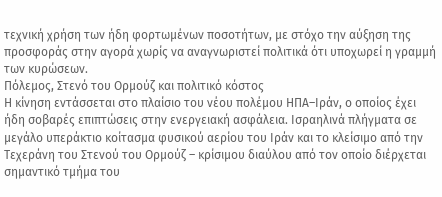τεχνική χρήση των ήδη φορτωμένων ποσοτήτων, με στόχο την αύξηση της προσφοράς στην αγορά χωρίς να αναγνωριστεί πολιτικά ότι υποχωρεί η γραμμή των κυρώσεων.
Πόλεμος, Στενό του Ορμούζ και πολιτικό κόστος
Η κίνηση εντάσσεται στο πλαίσιο του νέου πολέμου ΗΠΑ–Ιράν, ο οποίος έχει ήδη σοβαρές επιπτώσεις στην ενεργειακή ασφάλεια. Ισραηλινά πλήγματα σε μεγάλο υπεράκτιο κοίτασμα φυσικού αερίου του Ιράν και το κλείσιμο από την Τεχεράνη του Στενού του Ορμούζ – κρίσιμου διαύλου από τον οποίο διέρχεται σημαντικό τμήμα του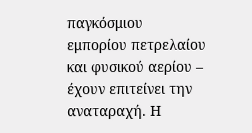παγκόσμιου εμπορίου πετρελαίου και φυσικού αερίου – έχουν επιτείνει την αναταραχή. Η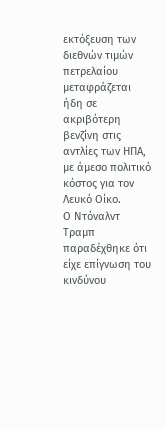εκτόξευση των διεθνών τιμών πετρελαίου μεταφράζεται ήδη σε ακριβότερη βενζίνη στις αντλίες των ΗΠΑ, με άμεσο πολιτικό κόστος για τον Λευκό Οίκο.
Ο Ντόναλντ Τραμπ παραδέχθηκε ότι είχε επίγνωση του κινδύνου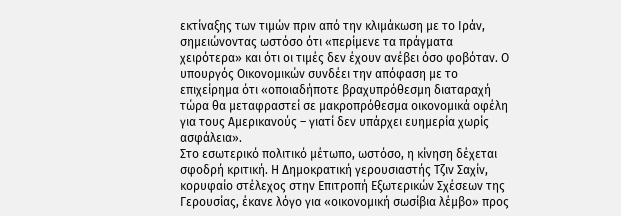εκτίναξης των τιμών πριν από την κλιμάκωση με το Ιράν, σημειώνοντας ωστόσο ότι «περίμενε τα πράγματα χειρότερα» και ότι οι τιμές δεν έχουν ανέβει όσο φοβόταν. Ο υπουργός Οικονομικών συνδέει την απόφαση με το επιχείρημα ότι «οποιαδήποτε βραχυπρόθεσμη διαταραχή τώρα θα μεταφραστεί σε μακροπρόθεσμα οικονομικά οφέλη για τους Αμερικανούς – γιατί δεν υπάρχει ευημερία χωρίς ασφάλεια».
Στο εσωτερικό πολιτικό μέτωπο, ωστόσο, η κίνηση δέχεται σφοδρή κριτική. Η Δημοκρατική γερουσιαστής Τζιν Σαχίν, κορυφαίο στέλεχος στην Επιτροπή Εξωτερικών Σχέσεων της Γερουσίας, έκανε λόγο για «οικονομική σωσίβια λέμβο» προς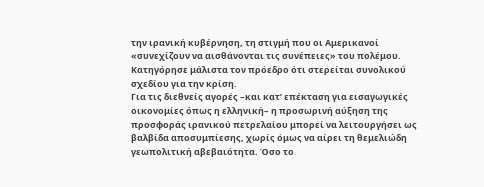την ιρανική κυβέρνηση, τη στιγμή που οι Αμερικανοί «συνεχίζουν να αισθάνονται τις συνέπειες» του πολέμου. Κατηγόρησε μάλιστα τον πρόεδρο ότι στερείται συνολικού σχεδίου για την κρίση.
Για τις διεθνείς αγορές –και κατ’ επέκταση για εισαγωγικές οικονομίες όπως η ελληνική– η προσωρινή αύξηση της προσφοράς ιρανικού πετρελαίου μπορεί να λειτουργήσει ως βαλβίδα αποσυμπίεσης, χωρίς όμως να αίρει τη θεμελιώδη γεωπολιτική αβεβαιότητα. Όσο το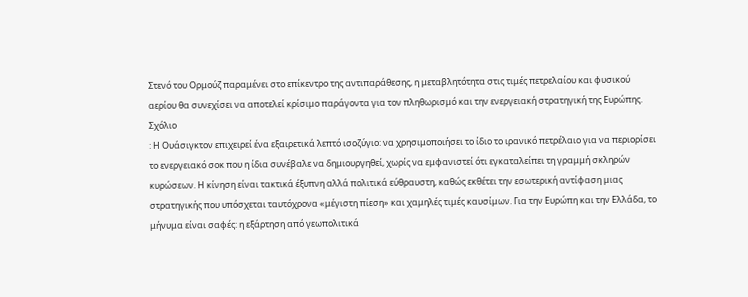Στενό του Ορμούζ παραμένει στο επίκεντρο της αντιπαράθεσης, η μεταβλητότητα στις τιμές πετρελαίου και φυσικού αερίου θα συνεχίσει να αποτελεί κρίσιμο παράγοντα για τον πληθωρισμό και την ενεργειακή στρατηγική της Ευρώπης.
Σχόλιο
: Η Ουάσιγκτον επιχειρεί ένα εξαιρετικά λεπτό ισοζύγιο: να χρησιμοποιήσει το ίδιο το ιρανικό πετρέλαιο για να περιορίσει το ενεργειακό σοκ που η ίδια συνέβαλε να δημιουργηθεί, χωρίς να εμφανιστεί ότι εγκαταλείπει τη γραμμή σκληρών κυρώσεων. Η κίνηση είναι τακτικά έξυπνη αλλά πολιτικά εύθραυστη, καθώς εκθέτει την εσωτερική αντίφαση μιας στρατηγικής που υπόσχεται ταυτόχρονα «μέγιστη πίεση» και χαμηλές τιμές καυσίμων. Για την Ευρώπη και την Ελλάδα, το μήνυμα είναι σαφές: η εξάρτηση από γεωπολιτικά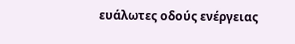ευάλωτες οδούς ενέργειας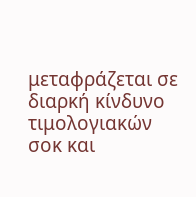μεταφράζεται σε διαρκή κίνδυνο τιμολογιακών σοκ και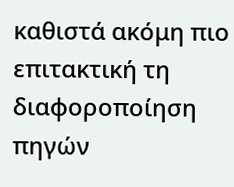καθιστά ακόμη πιο επιτακτική τη διαφοροποίηση πηγών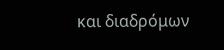και διαδρόμων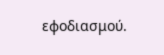εφοδιασμού.